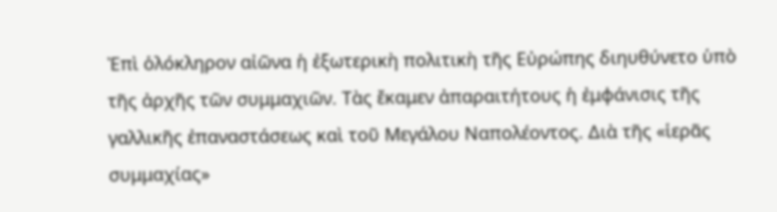Ἐπὶ ὁλόκληρον αἰῶνα ἡ ἐξωτερικὴ πολιτικὴ τῆς Εὐρώπης διηυθύνετο ὑπὸ τῆς ἀρχῆς τῶν συμμαχιῶν. Τὰς ἔκαμεν ἀπαραιτήτους ἡ ἐμφάνισις τῆς γαλλικῆς ἐπαναστάσεως καὶ τοῦ Μεγάλου Ναπολέοντος. Διὰ τῆς «ἱερᾶς συμμαχίας»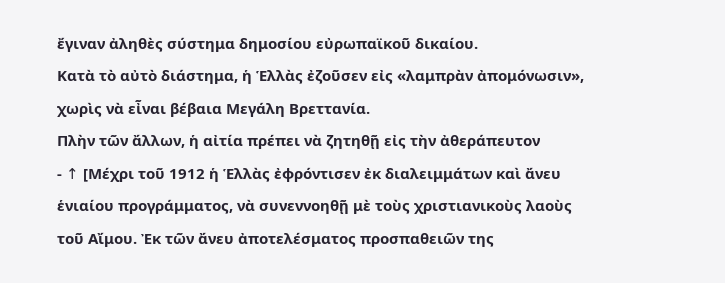ἔγιναν ἀληθὲς σύστημα δημοσίου εὐρωπαϊκοῦ δικαίου.
Κατὰ τὸ αὐτὸ διάστημα, ἡ Ἑλλὰς ἐζοῦσεν εἰς «λαμπρὰν ἀπομόνωσιν», χωρὶς νὰ εἶναι βέβαια Μεγάλη Βρεττανία.
Πλὴν τῶν ἄλλων, ἡ αἰτία πρέπει νὰ ζητηθῇ εἰς τὴν ἀθεράπευτον
- ↑ [Μέχρι τοῦ 1912 ἡ Ἑλλὰς ἐφρόντισεν ἐκ διαλειμμάτων καὶ ἄνευ ἑνιαίου προγράμματος, νὰ συνεννοηθῇ μὲ τοὺς χριστιανικοὺς λαοὺς τοῦ Αἴμου. Ἐκ τῶν ἄνευ ἀποτελέσματος προσπαθειῶν της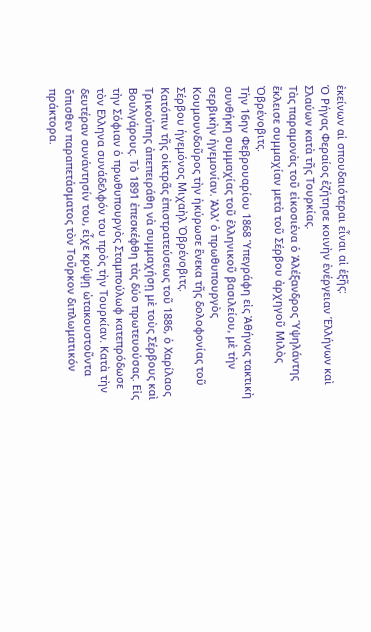ἐκείνων αἱ σπουδαιότεραι εἶναι αἱ ἑξῆς:
Ὁ Ρήγας Φεραίος ἐζήτησε κοινὴν ἐνέργειαν Ἑλλήνων καὶ Σλαύων κατὰ τῆς Τουρκίας.
Τὰς παραμονὰς τοῦ εἰκοσιένα ὁ Ἀλέξανδρος Ὑψηλάντης ἔκλεισε συμμαχίαν μετὰ τοῦ Σέρβου ἀρχηγοῦ Μιλὸς Ὀβρένοβιτς.
Τὴν 16ην Φεβρουαρίου 1868 Ὑπεγράφη εἰς Ἀθήνας τακτικὴ συνθήκη συμμαχίας τοῦ ἑλληνικοῦ βασιλείου, μὲ τὴν σερβικὴν ἡγεμονίαν. Ἀλλ’ ὁ πρωθυπουργὸς Κουμουνδοῦρος τὴν ἠκύρωσε ἕνεκα τῆς δολοφονίας τοῦ Σέρβου ἡγεμόνος Μιχαὴλ Ὀβρένοβιτς.
Κατόπιν τῆς οἰκτρᾶς ἐπιστρατεύσεως τοῦ 1886, ὁ Χαρίλαος Τρικούπης ἀπεπειράθη νὰ συμμαχήσῃ μὲ τοὺς Σέρβους καὶ Βουλγάρους. Τὸ 1891 ἐπεσκέφθη τὰς δύο πρωτευούσας. Εἰς τὴν Σόφιαν ὁ πρωθυπουργὸς Σταμπούλωφ κατεπρόδωσε τὸν Ελληνα συνάδελφόν του πρὸς τὴν Τουρκίαν. Κατὰ τὴν δευτέραν συνάντησίν του, εἶχε κρύψῃ ὠτακουστοῦντα ὄπισθεν παραπετάσματος τὸν Τοῦρκον διπλωματικόν πράκτορα.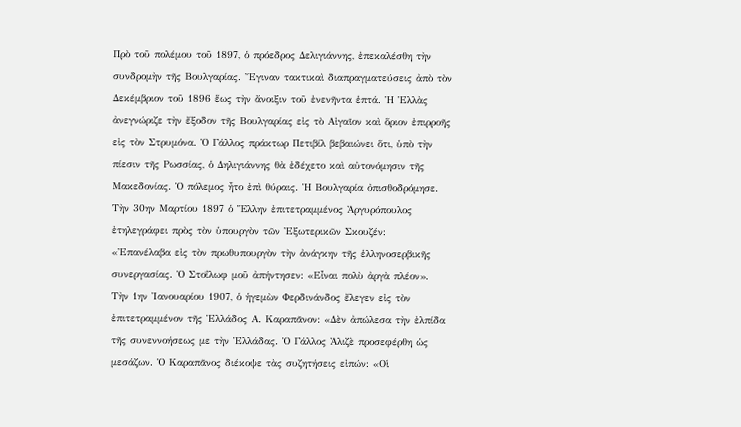Πρὸ τοῦ πολέμου τοῦ 1897, ὁ πρόεδρος Δελιγιάννης, ἐπεκαλέσθη τὴν συνδρομὴν τῆς Βουλγαρίας. Ἔγιναν τακτικαὶ διαπραγματεύσεις ἀπὸ τὸν Δεκέμβριον τοῦ 1896 ἕως τὴν ἄνοιξιν τοῦ ἐνενῆντα ἑπτά. Ἡ Ἑλλὰς ἀνεγνώριζε τὴν ἔξοδον τῆς Βουλγαρίας εἰς τὸ Αἰγαῖον καὶ ὅριον ἐπιρροῆς εἰς τὸν Στρυμόνα. Ὁ Γάλλος πράκτωρ Πετιβίλ βεβαιώνει ὅτι, ὑπὸ τὴν πίεσιν τῆς Ρωσσίας, ὁ Δηλιγιάννης θὰ ἐδέχετο καὶ αὐτονόμησιν τῆς Μακεδονίας. Ὁ πόλεμος ἦτο ἐπὶ θύραις. Ἡ Βουλγαρία ὀπισθοδρόμησε. Τὴν 30ην Μαρτίου 1897 ὁ Ἕλλην ἐπιτετραμμένος Ἀργυρόπουλος ἐτηλεγράφει πρὸς τὸν ὑπουργὸν τῶν Ἐξωτερικῶν Σκουζέν:
«Ἐπανέλαβα εἰς τὸν πρωθυπουργὸν τὴν ἀνάγκην τῆς ἑλληνοσερβικῆς συνεργασίας. Ὁ Στοΐλωφ μοῦ ἀπήντησεν: «Εἶναι πολὺ ἀργὰ πλέον».
Τὴν 1ην Ἰανουαρίου 1907, ὁ ἡγεμὼν Φερδινάνδος ἔλεγεν εἰς τὸν ἐπιτετραμμένον τῆς Ἑλλάδος Α. Καραπᾶνον: «Δὲν ἀπώλεσα τὴν ἐλπίδα τῆς συνεννοήσεως με τὴν Ἑλλάδας. Ὁ Γάλλος Ἀλιζὲ προσεφέρθη ὡς μεσάζων. Ὁ Καραπᾶνος διέκοψε τὰς συζητήσεις εἰπών: «Οἱ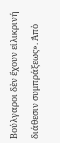Βούλγαροι δὲν ἔχουν εἰλικρινή διάθεσιν συμπράξεως». Ἀπὸ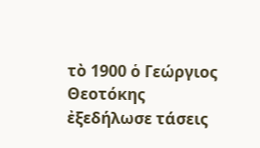τὸ 1900 ὁ Γεώργιος Θεοτόκης ἐξεδήλωσε τάσεις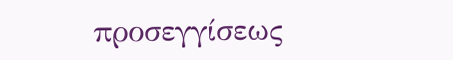προσεγγίσεως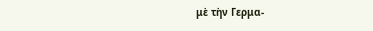μὲ τὴν Γερμα-